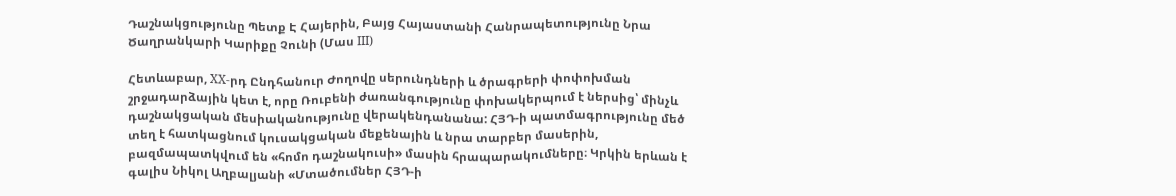Դաշնակցությունը Պետք Է Հայերին, Բայց Հայաստանի Հանրապետությունը Նրա Ծաղրանկարի Կարիքը Չունի (Մաս III)

Հետևաբար, XX-րդ Ընդհանուր Ժողովը սերունդների և ծրագրերի փոփոխման շրջադարձային կետ է, որը Ռուբենի ժառանգությունը փոխակերպում է ներսից՝ մինչև դաշնակցական մեսիականությունը վերակենդանանա: ՀՅԴ‑ի պատմագրությունը մեծ տեղ է հատկացնում կուսակցական մեքենային և նրա տարբեր մասերին, բազմապատկվում են «հոմո դաշնակուսի» մասին հրապարակումները։ Կրկին երևան է գալիս Նիկոլ Աղբալյանի «Մտածումներ ՀՅԴ‑ի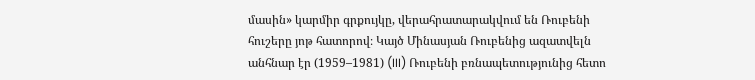մասին» կարմիր գրքույկը, վերահրատարակվում են Ռուբենի հուշերը յոթ հատորով։ Կայծ Մինասյան Ռուբենից ազատվելն անհնար էր (1959–1981) (III) Ռուբենի բռնապետությունից հետո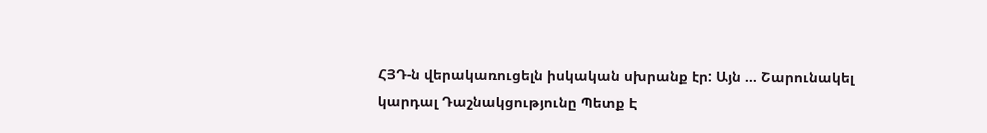ՀՅԴ‑ն վերակառուցելն իսկական սխրանք էր: Այն … Շարունակել կարդալ Դաշնակցությունը Պետք Է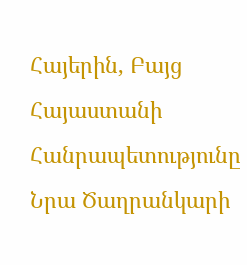Հայերին, Բայց Հայաստանի Հանրապետությունը Նրա Ծաղրանկարի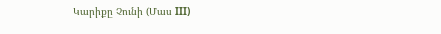Կարիքը Չունի (Մաս III)